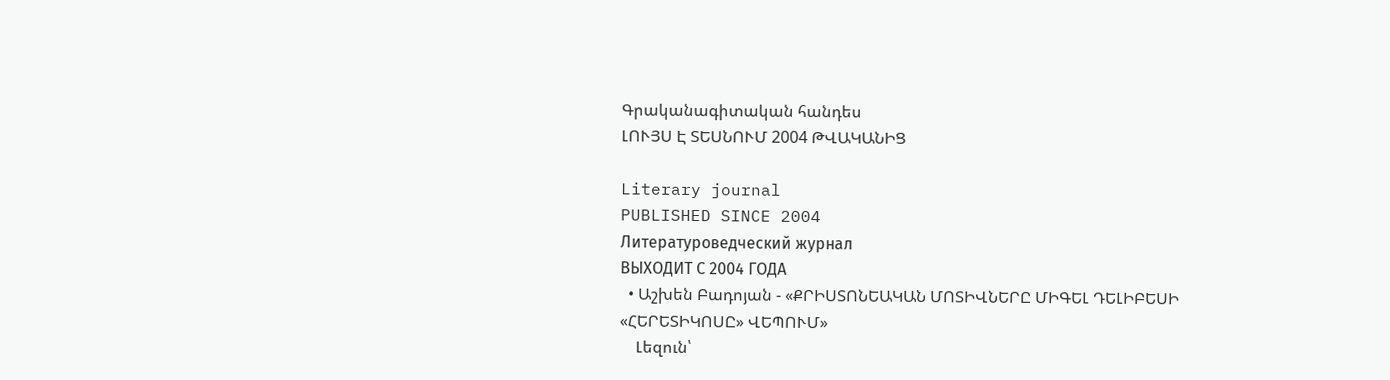Գրականագիտական հանդես
ԼՈՒՅՍ Է ՏԵՍՆՈՒՄ 2004 ԹՎԱԿԱՆԻՑ

Literary journal
PUBLISHED SINCE 2004
Литературоведческий журнал
ВЫХОДИТ С 2004 ГОДА
  • Աշխեն Բադոյան - «ՔՐԻՍՏՈՆԵԱԿԱՆ ՄՈՏԻՎՆԵՐԸ ՄԻԳԵԼ ԴԵԼԻԲԵՍԻ «ՀԵՐԵՏԻԿՈՍԸ» ՎԵՊՈՒՄ»
    Լեզուն՝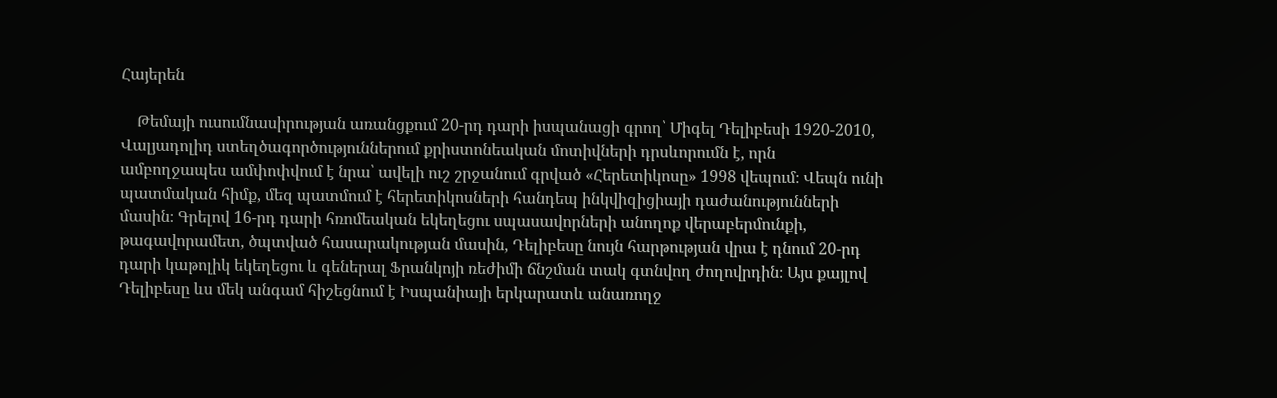Հայերեն

    Թեմայի ուսումնասիրության առանցքում 20-րդ դարի իսպանացի գրող՝ Միգել Դելիբեսի 1920-2010, Վալյադոլիդ ստեղծագործություններում քրիստոնեական մոտիվների դրսևորումն է, որն ամբողջապես ամփոփվում է նրա՝ ավելի ուշ շրջանում գրված «Հերետիկոսը» 1998 վեպում։ Վեպն ունի պատմական հիմք, մեզ պատմում է հերետիկոսների հանդեպ ինկվիզիցիայի դաժանությունների մասին։ Գրելով 16-րդ դարի հռոմեական եկեղեցու սպասավորների անողոք վերաբերմունքի, թագավորամետ, ծպտված հասարակության մասին, Դելիբեսը նույն հարթության վրա է դնում 20-րդ դարի կաթոլիկ եկեղեցու և գեներալ Ֆրանկոյի ռեժիմի ճնշման տակ գտնվող ժողովրդին։ Այս քայլով Դելիբեսը ևս մեկ անգամ հիշեցնում է Իսպանիայի երկարատև անառողջ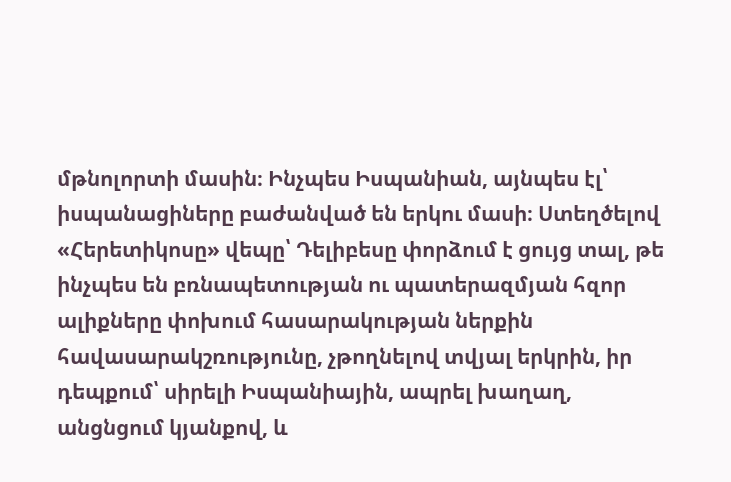մթնոլորտի մասին։ Ինչպես Իսպանիան, այնպես էլ՝ իսպանացիները բաժանված են երկու մասի։ Ստեղծելով «Հերետիկոսը» վեպը՝ Դելիբեսը փորձում է ցույց տալ, թե ինչպես են բռնապետության ու պատերազմյան հզոր ալիքները փոխում հասարակության ներքին հավասարակշռությունը, չթողնելով տվյալ երկրին, իր դեպքում՝ սիրելի Իսպանիային, ապրել խաղաղ, անցնցում կյանքով, և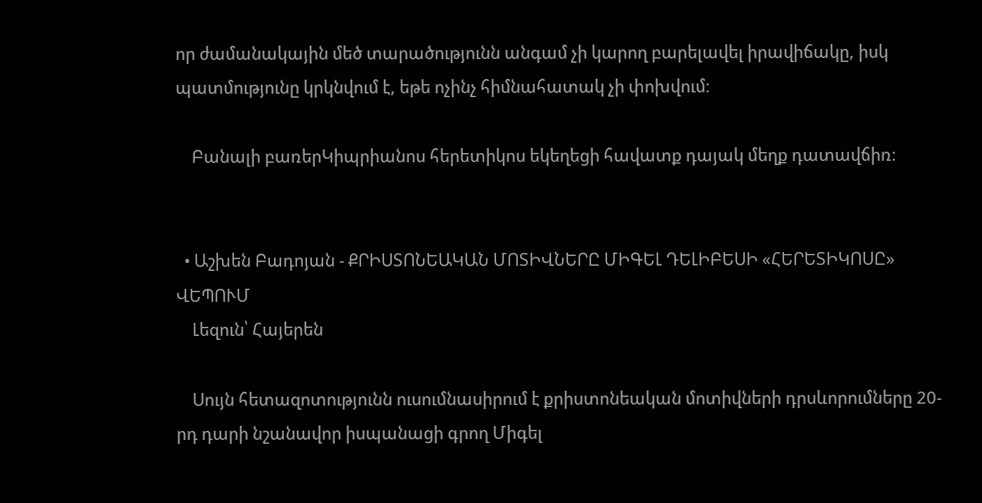որ ժամանակային մեծ տարածությունն անգամ չի կարող բարելավել իրավիճակը, իսկ պատմությունը կրկնվում է, եթե ոչինչ հիմնահատակ չի փոխվում։

    Բանալի բառերԿիպրիանոս հերետիկոս եկեղեցի հավատք դայակ մեղք դատավճիռ։


  • Աշխեն Բադոյան - ՔՐԻՍՏՈՆԵԱԿԱՆ ՄՈՏԻՎՆԵՐԸ ՄԻԳԵԼ ԴԵԼԻԲԵՍԻ «ՀԵՐԵՏԻԿՈՍԸ» ՎԵՊՈՒՄ
    Լեզուն՝ Հայերեն

    Սույն հետազոտությունն ուսումնասիրում է քրիստոնեական մոտիվների դրսևորումները 20-րդ դարի նշանավոր իսպանացի գրող Միգել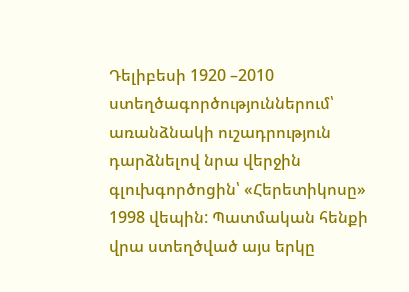Դելիբեսի 1920 –2010 ստեղծագործություններում՝ առանձնակի ուշադրություն դարձնելով նրա վերջին գլուխգործոցին՝ «Հերետիկոսը» 1998 վեպին: Պատմական հենքի վրա ստեղծված այս երկը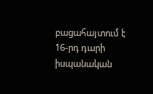բացահայտում է 16-րդ դարի իսպանական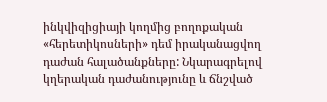ինկվիզիցիայի կողմից բողոքական «հերետիկոսների» դեմ իրականացվող դաժան հալածանքները: Նկարագրելով կղերական դաժանությունը և ճնշված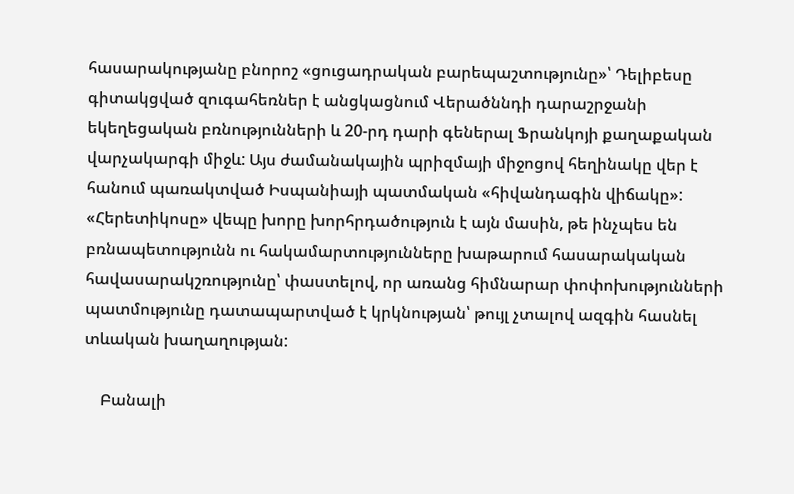հասարակությանը բնորոշ «ցուցադրական բարեպաշտությունը»՝ Դելիբեսը գիտակցված զուգահեռներ է անցկացնում Վերածննդի դարաշրջանի եկեղեցական բռնությունների և 20-րդ դարի գեներալ Ֆրանկոյի քաղաքական վարչակարգի միջև: Այս ժամանակային պրիզմայի միջոցով հեղինակը վեր է հանում պառակտված Իսպանիայի պատմական «հիվանդագին վիճակը»: «Հերետիկոսը» վեպը խորը խորհրդածություն է այն մասին, թե ինչպես են բռնապետությունն ու հակամարտությունները խաթարում հասարակական հավասարակշռությունը՝ փաստելով, որ առանց հիմնարար փոփոխությունների պատմությունը դատապարտված է կրկնության՝ թույլ չտալով ազգին հասնել տևական խաղաղության:

    Բանալի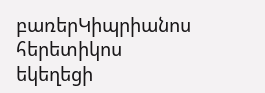բառերԿիպրիանոս հերետիկոս եկեղեցի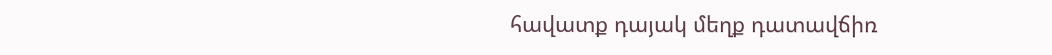հավատք դայակ մեղք դատավճիռ